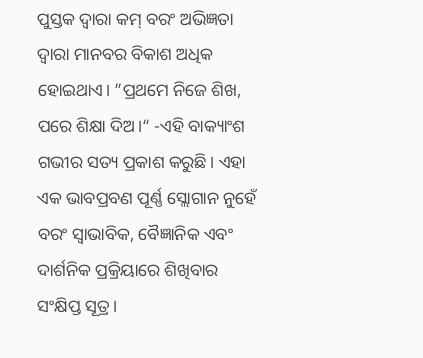ପୁସ୍ତକ ଦ୍ବାରା କମ୍ ବରଂ ଅଭିଜ୍ଞତା ଦ୍ବାରା ମାନବର ବିକାଶ ଅଧିକ ହୋଇଥାଏ। ”ପ୍ରଥମେ ନିଜେ ଶିଖ, ପରେ ଶିକ୍ଷା ଦିଅ।“ -ଏହି ବାକ୍ୟାଂଶ ଗଭୀର ସତ୍ୟ ପ୍ରକାଶ କରୁଛି। ଏହା ଏକ ଭାବପ୍ରବଣ ପୂର୍ଣ୍ଣ ସ୍ଲୋଗାନ ନୁହେଁ ବରଂ ସ୍ବାଭାବିକ, ବୈଜ୍ଞାନିକ ଏବଂ ଦାର୍ଶନିକ ପ୍ରକ୍ରିୟାରେ ଶିଖିବାର ସଂକ୍ଷିପ୍ତ ସୂତ୍ର।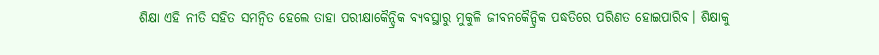ଶିକ୍ଷା ଏହି ନୀତି ସହିତ ସମନ୍ବିତ ହେଲେ ତାହା ପରୀକ୍ଷାକୈନ୍ଦ୍ରିକ ବ୍ୟବସ୍ଥାରୁ ମୁକୁଳି ଜୀବନକୈନ୍ଦ୍ରିକ ପଦ୍ଧତିରେ ପରିଣତ ହୋଇପାରିବ। ଶିକ୍ଷାକୁ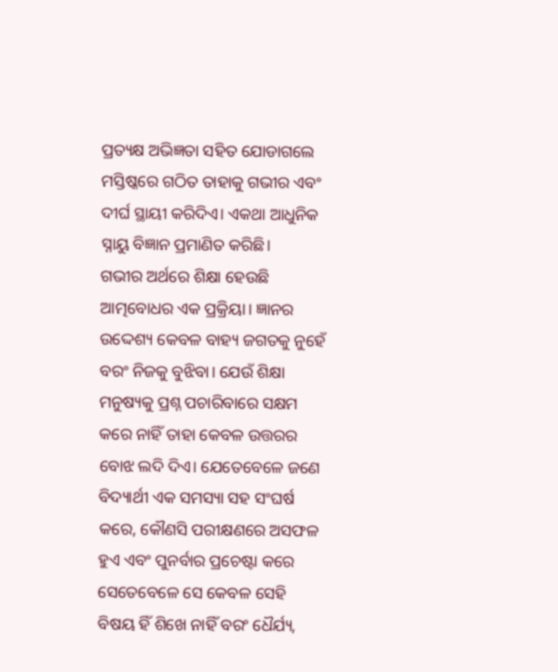ପ୍ରତ୍ୟକ୍ଷ ଅଭିଜ୍ଞତା ସହିତ ଯୋଡାଗଲେ ମସ୍ତିଷ୍କରେ ଗଠିତ ତାହାକୁ ଗଭୀର ଏବଂ ଦୀର୍ଘ ସ୍ଥାୟୀ କରିଦିଏ। ଏକଥା ଆଧୁନିକ ସ୍ନାୟୁ ବିଜ୍ଞାନ ପ୍ରମାଣିତ କରିଛି।
ଗଭୀର ଅର୍ଥରେ ଶିକ୍ଷା ହେଉଛି ଆତ୍ମବୋଧର ଏକ ପ୍ରକ୍ରିୟା। ଜ୍ଞାନର ଉଦ୍ଦେଶ୍ୟ କେବଳ ବାହ୍ୟ ଜଗତକୁ ନୁହେଁ ବରଂ ନିଜକୁ ବୁଝିବା। ଯେଉଁ ଶିକ୍ଷା ମନୁଷ୍ୟକୁ ପ୍ରଶ୍ନ ପଚାରିବାରେ ସକ୍ଷମ କରେ ନାହିଁ ତାହା କେବଳ ଉତ୍ତରର ବୋଝ ଲଦି ଦିଏ। ଯେତେବେଳେ ଜଣେ ବିଦ୍ୟାର୍ଥୀ ଏକ ସମସ୍ୟା ସହ ସଂଘର୍ଷ କରେ, କୌଣସି ପରୀକ୍ଷଣରେ ଅସଫଳ ହୁଏ ଏବଂ ପୁନର୍ବାର ପ୍ରଚେଷ୍ଟା କରେ ସେତେବେଳେ ସେ କେବଳ ସେହି ବିଷୟ ହିଁ ଶିଖେ ନାହିଁ ବରଂ ଧୈର୍ଯ୍ୟ,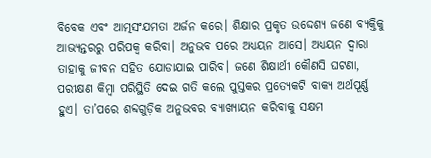ବିବେକ ଏବଂ ଆତ୍ମସଂଯମତା ଅର୍ଜନ କରେ। ଶିକ୍ଷାର ପ୍ରକୃତ ଉଦ୍ଦେଶ୍ୟ ଜଣେ ବ୍ୟକ୍ତିକୁ ଆଭ୍ୟନ୍ତରରୁ ପରିପକ୍ୱ କରିବା। ଅନୁଭବ ପରେ ଅଧ୍ୟୟନ ଆସେ। ଅଧ୍ୟୟନ ଦ୍ୱାରା ତାହାକୁ ଜୀବନ ସହିତ ଯୋଡାଯାଇ ପାରିବ। ଜଣେ ଶିକ୍ଷାର୍ଥୀ କୌଣସି ଘଟଣା, ପରୀକ୍ଷଣ କିମ୍ବା ପରିସ୍ଥିତି ଦେଇ ଗତି କଲେ ପୁସ୍ତକର ପ୍ରତ୍ୟେକଟି ବାକ୍ୟ ଅର୍ଥପୂର୍ଣ୍ଣ ହୁଏ। ତା’ପରେ ଶବ୍ଦଗୁଡ଼ିକ ଅନୁଭବର ବ୍ୟାଖ୍ୟାୟନ କରିବାକୁ ସକ୍ଷମ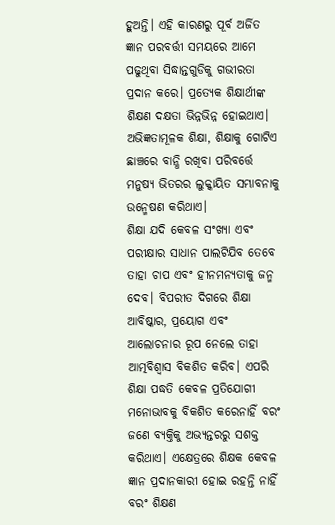ହୁଅନ୍ତି। ଏହି କାରଣରୁ ପୂର୍ବ ଅର୍ଜିତ ଜ୍ଞାନ ପରବର୍ତ୍ତୀ ସମୟରେ ଆମେ ପଢୁଥିବା ସିଦ୍ଧାନ୍ତଗୁଡିକୁ ଗଭୀରତା ପ୍ରଦାନ କରେ। ପ୍ରତ୍ୟେକ ଶିକ୍ଷାର୍ଥୀଙ୍କ ଶିକ୍ଷଣ ଦକ୍ଷତା ଭିନ୍ନଭିନ୍ନ ହୋଇଥାଏ। ଅଭିଜ୍ଞତାମୂଳକ ଶିକ୍ଷା, ଶିକ୍ଷାକୁ ଗୋଟିଏ ଛାଞ୍ଚରେ ବାନ୍ଧି ରଖିବା ପରିବର୍ତ୍ତେ ମନୁଷ୍ୟ ଭିତରର ଲୁକ୍କାୟିତ ସମ୍ଭାବନାକୁ ଉନ୍ମେଷଣ କରିଥାଏ।
ଶିକ୍ଷା ଯଦି କେବଳ ସଂଖ୍ୟା ଏବଂ ପରୀକ୍ଷାର ସାଧାନ ପାଲଟିଯିବ ତେବେ ତାହା ଚାପ ଏବଂ ହୀନମନ୍ୟତାକୁ ଜନ୍ମ ଦେବ। ବିପରୀତ ଦିଗରେ ଶିକ୍ଷା ଆବିଷ୍କାର, ପ୍ରୟୋଗ ଏବଂ ଆଲୋଚନାର ରୂପ ନେଲେ ତାହା ଆତ୍ମବିଶ୍ୱାସ ବିକଶିତ କରିବ। ଏପରି ଶିକ୍ଷା ପଦ୍ଧତି କେବଳ ପ୍ରତିଯୋଗୀ ମନୋଭାବକୁ ବିକଶିତ କରେନାହିଁ ବରଂ ଜଣେ ବ୍ୟକ୍ତିକୁ ଅଭ୍ୟନ୍ତରରୁ ସଶକ୍ତ କରିଥାଏ। ଏକ୍ଷେତ୍ରରେ ଶିକ୍ଷକ କେବଳ ଜ୍ଞାନ ପ୍ରଦାନକାରୀ ହୋଇ ରହନ୍ତି ନାହିଁ ବରଂ ଶିକ୍ଷଣ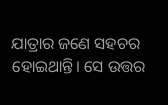ଯାତ୍ରାର ଜଣେ ସହଚର ହୋଇଥାନ୍ତି। ସେ ଉତ୍ତର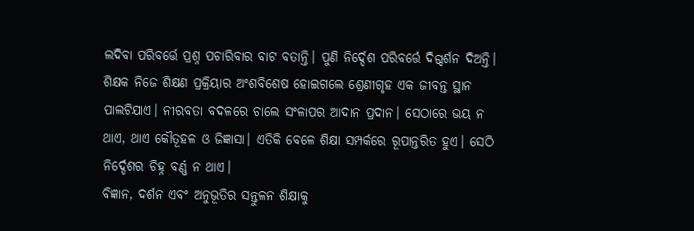ଲଦିବା ପରିବର୍ତ୍ତେ ପ୍ରଶ୍ନ ପଚାରିବାର ବାଟ ବତାନ୍ତି। ପୁଣି ନିର୍ଦ୍ଦେଶ ପରିବର୍ତ୍ତେ ଦିଗ୍ଦର୍ଶନ ଦିଅନ୍ତି। ଶିକ୍ଷକ ନିଜେ ଶିକ୍ଷଣ ପ୍ରକ୍ରିୟାର ଅଂଶବିଶେଷ ହୋଇଗଲେ ଶ୍ରେଣୀଗୃହ ଏକ ଜୀବନ୍ତ ସ୍ଥାନ ପାଲଟିଯାଏ। ନୀରବତା ବଦଳରେ ଚାଲେ ସଂଳାପର ଆଦାନ ପ୍ରଦାନ। ସେଠାରେ ଭୟ ନ ଥାଏ, ଥାଏ କୌତୂହଳ ଓ ଜିଜ୍ଞାସା। ଏତିକି ବେଳେ ଶିକ୍ଷା ସମ୍ପର୍କରେ ରୂପାନ୍ତରିତ ହୁଏ। ସେଠି ନିର୍ଦ୍ଦେଶର ଚିହ୍ନ ବର୍ଣ୍ଣ ନ ଥାଏ।
ବିଜ୍ଞାନ, ଦର୍ଶନ ଏବଂ ଅନୁଭୂତିର ସନ୍ତୁଳନ ଶିକ୍ଷାକୁ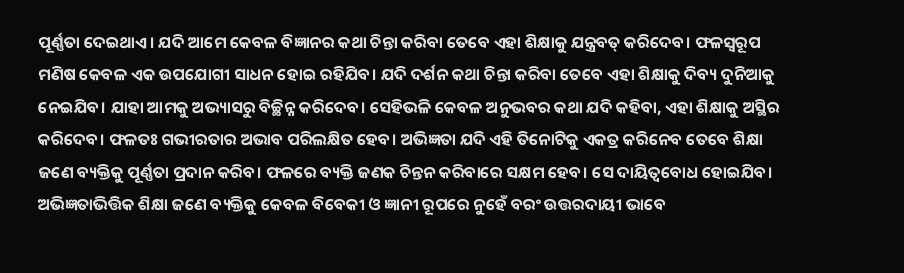ପୂର୍ଣ୍ଣତା ଦେଇଥାଏ। ଯଦି ଆମେ କେବଳ ବିଜ୍ଞାନର କଥା ଚିନ୍ତା କରିବା ତେବେ ଏହା ଶିକ୍ଷାକୁ ଯନ୍ତ୍ରବତ୍ କରିଦେବ। ଫଳସ୍ବରୂପ ମଣିଷ କେବଳ ଏକ ଉପଯୋଗୀ ସାଧନ ହୋଇ ରହିଯିବ। ଯଦି ଦର୍ଶନ କଥା ଚିନ୍ତା କରିବା ତେବେ ଏହା ଶିକ୍ଷାକୁ ଦିବ୍ୟ ଦୁନିଆକୁ ନେଇଯିବ। ଯାହା ଆମକୁ ଅଭ୍ୟାସରୁ ବିଚ୍ଛିନ୍ନ କରିଦେବ। ସେହିଭଳି କେବଳ ଅନୁଭବର କଥା ଯଦି କହିବା, ଏହା ଶିକ୍ଷାକୁ ଅସ୍ଥିର କରିଦେବ। ଫଳତଃ ଗଭୀରତାର ଅଭାବ ପରିଲକ୍ଷିତ ହେବ। ଅଭିଜ୍ଞତା ଯଦି ଏହି ତିନୋଟିକୁ ଏକତ୍ର କରିନେବ ତେବେ ଶିକ୍ଷା ଜଣେ ବ୍ୟକ୍ତିକୁ ପୂର୍ଣ୍ଣତା ପ୍ରଦାନ କରିବ। ଫଳରେ ବ୍ୟକ୍ତି ଜଣକ ଚିନ୍ତନ କରିବାରେ ସକ୍ଷମ ହେବ। ସେ ଦାୟିତ୍ୱବୋଧ ହୋଇଯିବ। ଅଭିଜ୍ଞତାଭିତ୍ତିକ ଶିକ୍ଷା ଜଣେ ବ୍ୟକ୍ତିକୁ କେବଳ ବିବେକୀ ଓ ଜ୍ଞାନୀ ରୂପରେ ନୁହେଁ ବରଂ ଉତ୍ତରଦାୟୀ ଭାବେ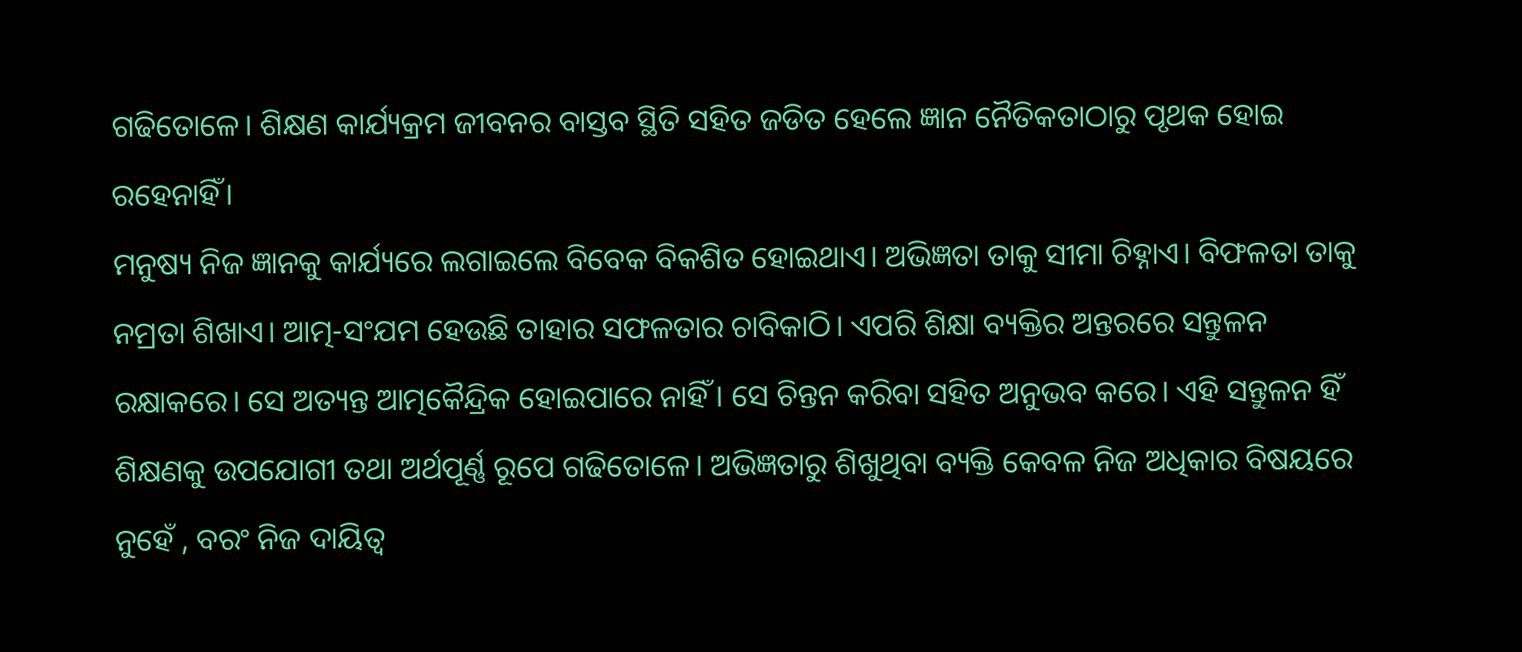ଗଢିତୋଳେ। ଶିକ୍ଷଣ କାର୍ଯ୍ୟକ୍ରମ ଜୀବନର ବାସ୍ତବ ସ୍ଥିତି ସହିତ ଜଡିତ ହେଲେ ଜ୍ଞାନ ନୈତିକତାଠାରୁ ପୃଥକ ହୋଇ ରହେନାହିଁ।
ମନୁଷ୍ୟ ନିଜ ଜ୍ଞାନକୁ କାର୍ଯ୍ୟରେ ଲଗାଇଲେ ବିବେକ ବିକଶିତ ହୋଇଥାଏ। ଅଭିଜ୍ଞତା ତାକୁ ସୀମା ଚିହ୍ନାଏ। ବିଫଳତା ତାକୁ ନମ୍ରତା ଶିଖାଏ। ଆତ୍ମ-ସଂଯମ ହେଉଛି ତାହାର ସଫଳତାର ଚାବିକାଠି। ଏପରି ଶିକ୍ଷା ବ୍ୟକ୍ତିର ଅନ୍ତରରେ ସନ୍ତୁଳନ ରକ୍ଷାକରେ। ସେ ଅତ୍ୟନ୍ତ ଆତ୍ମକୈନ୍ଦ୍ରିକ ହୋଇପାରେ ନାହିଁ । ସେ ଚିନ୍ତନ କରିବା ସହିତ ଅନୁଭବ କରେ। ଏହି ସନ୍ତୁଳନ ହିଁ ଶିକ୍ଷଣକୁ ଉପଯୋଗୀ ତଥା ଅର୍ଥପୂର୍ଣ୍ଣ ରୂପେ ଗଢିତୋଳେ। ଅଭିଜ୍ଞତାରୁ ଶିଖୁଥିବା ବ୍ୟକ୍ତି କେବଳ ନିଜ ଅଧିକାର ବିଷୟରେ ନୁହେଁ , ବରଂ ନିଜ ଦାୟିତ୍ୱ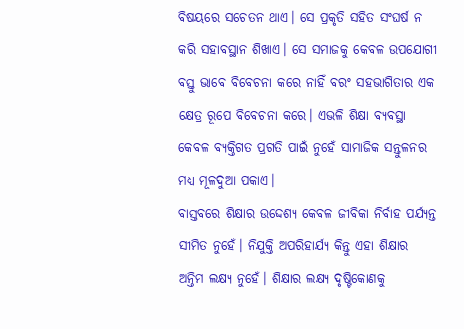ବିଷୟରେ ସଚେତନ ଥାଏ। ସେ ପ୍ରକୃତି ସହିତ ସଂଘର୍ଷ ନ କରି ସହାବସ୍ଥାନ ଶିଖାଏ। ସେ ସମାଜକୁ କେବଳ ଉପଯୋଗୀ ବସ୍ତୁ ଭାବେ ବିବେଚନା କରେ ନାହିଁ ବରଂ ସହଭାଗିତାର ଏକ କ୍ଷେତ୍ର ରୂପେ ବିବେଚନା କରେ। ଏଭଳି ଶିକ୍ଷା ବ୍ୟବସ୍ଥା କେବଳ ବ୍ୟକ୍ତିଗତ ପ୍ରଗତି ପାଇଁ ନୁହେଁ ସାମାଜିକ ସନ୍ତୁଳନର ମଧ୍ୟ ମୂଳଦୁଆ ପକାଏ।
ବାସ୍ତବରେ ଶିକ୍ଷାର ଉଦ୍ଦେଶ୍ୟ କେବଳ ଜୀବିକା ନିର୍ବାହ ପର୍ଯ୍ୟନ୍ତ ସୀମିତ ନୁହେଁ। ନିଯୁକ୍ତି ଅପରିହାର୍ଯ୍ୟ କିନ୍ତୁ ଏହା ଶିକ୍ଷାର ଅନ୍ତିମ ଲକ୍ଷ୍ୟ ନୁହେଁ। ଶିକ୍ଷାର ଲକ୍ଷ୍ୟ ଦୃଷ୍ଟିକୋଣକୁ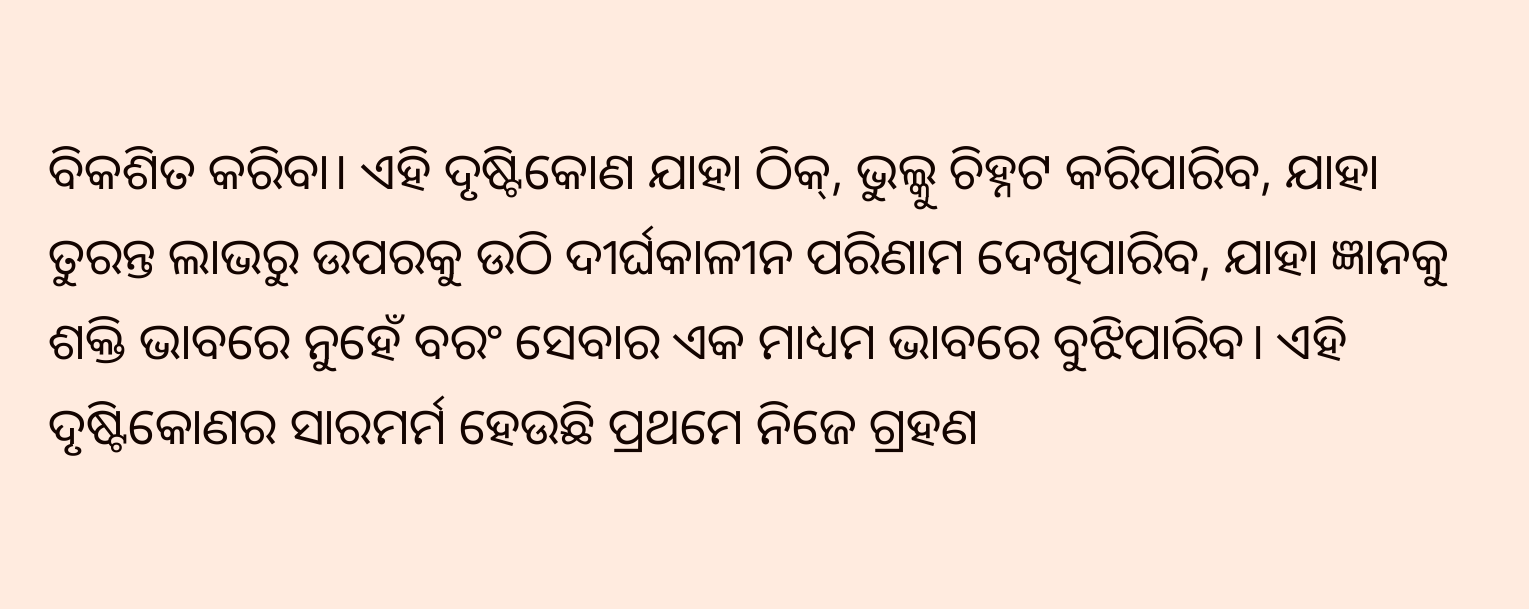ବିକଶିତ କରିବା। ଏହି ଦୃଷ୍ଟିକୋଣ ଯାହା ଠିକ୍, ଭୁଲ୍କୁ ଚିହ୍ନଟ କରିପାରିବ, ଯାହା ତୁରନ୍ତ ଲାଭରୁ ଉପରକୁ ଉଠି ଦୀର୍ଘକାଳୀନ ପରିଣାମ ଦେଖିପାରିବ, ଯାହା ଜ୍ଞାନକୁ ଶକ୍ତି ଭାବରେ ନୁହେଁ ବରଂ ସେବାର ଏକ ମାଧ୍ୟମ ଭାବରେ ବୁଝିପାରିବ। ଏହି ଦୃଷ୍ଟିକୋଣର ସାରମର୍ମ ହେଉଛି ପ୍ରଥମେ ନିଜେ ଗ୍ରହଣ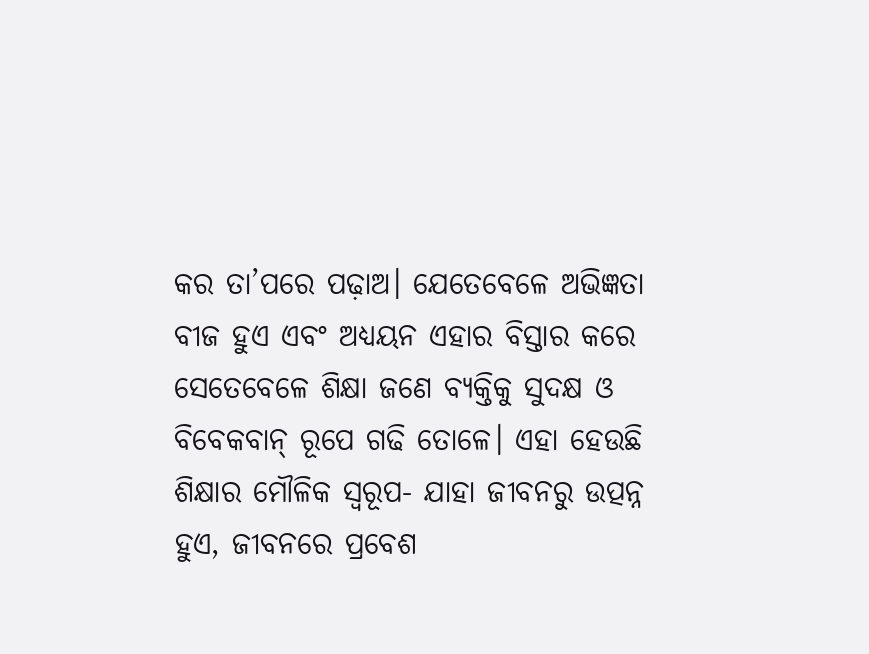କର ତା’ପରେ ପଢ଼ାଅ। ଯେତେବେଳେ ଅଭିଜ୍ଞତା ବୀଜ ହୁଏ ଏବଂ ଅଧ୍ୟୟନ ଏହାର ବିସ୍ତାର କରେ ସେତେବେଳେ ଶିକ୍ଷା ଜଣେ ବ୍ୟକ୍ତିକୁ ସୁଦକ୍ଷ ଓ ବିବେକବାନ୍ ରୂପେ ଗଢି ତୋଳେ। ଏହା ହେଉଛି ଶିକ୍ଷାର ମୌଳିକ ସ୍ବରୂପ- ଯାହା ଜୀବନରୁ ଉତ୍ପନ୍ନ ହୁଏ, ଜୀବନରେ ପ୍ରବେଶ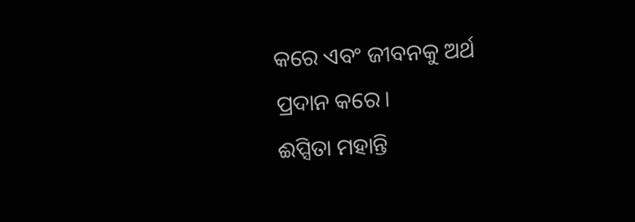କରେ ଏବଂ ଜୀବନକୁ ଅର୍ଥ ପ୍ରଦାନ କରେ।
ଈପ୍ସିତା ମହାନ୍ତି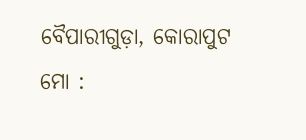ବୈପାରୀଗୁଡ଼ା, କୋରାପୁଟ
ମୋ :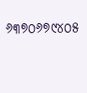୬୩୭୦୬୭୯୪୦୫